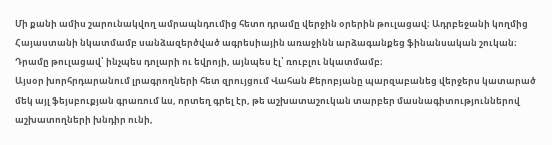Մի քանի ամիս շարունակվող ամրապնդումից հետո դրամը վերջին օրերին թուլացավ։ Ադրբեջանի կողմից Հայաստանի նկատմամբ սանձազերծված ագրեսիային առաջինն արձագանքեց ֆինանսական շուկան։ Դրամը թուլացավ՝ ինչպես դոլարի ու եվրոյի, այնպես էլ՝ ռուբլու նկատմամբ։
Այսօր խորհրդարանում լրագրողների հետ զրույցում Վահան Քերոբյանը պարզաբանեց վերջերս կատարած մեկ այլ ֆեյսբուքյան գրառում ևս, որտեղ գրել էր, թե աշխատաշուկան տարբեր մասնագիտություններով աշխատողների խնդիր ունի,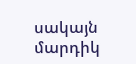սակայն մարդիկ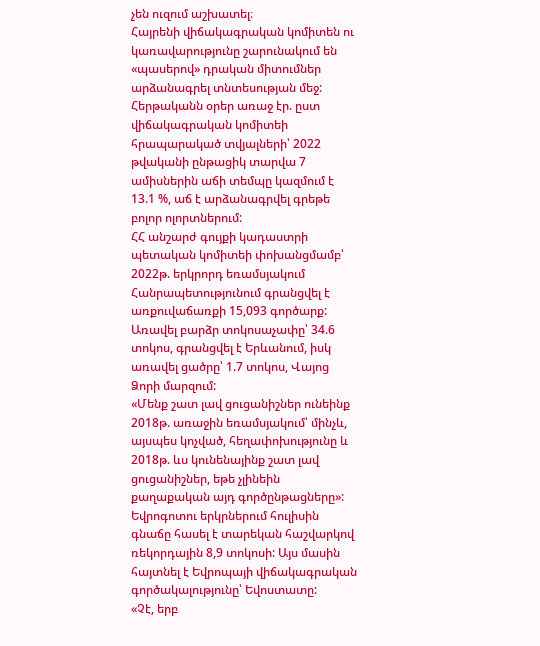չեն ուզում աշխատել։
Հայրենի վիճակագրական կոմիտեն ու կառավարությունը շարունակում են «պասերով» դրական միտումներ արձանագրել տնտեսության մեջ: Հերթականն օրեր առաջ էր. ըստ վիճակագրական կոմիտեի հրապարակած տվյալների՝ 2022 թվականի ընթացիկ տարվա 7 ամիսներին աճի տեմպը կազմում է 13.1 %, աճ է արձանագրվել գրեթե բոլոր ոլորտներում:
ՀՀ անշարժ գույքի կադաստրի պետական կոմիտեի փոխանցմամբ՝ 2022թ. երկրորդ եռամսյակում Հանրապետությունում գրանցվել է առքուվաճառքի 15,093 գործարք: Առավել բարձր տոկոսաչափը՝ 34.6 տոկոս, գրանցվել է Երևանում, իսկ առավել ցածրը՝ 1.7 տոկոս, Վայոց Ձորի մարզում:
«Մենք շատ լավ ցուցանիշներ ունեինք 2018թ. առաջին եռամսյակում՝ մինչև, այսպես կոչված, հեղափոխությունը և 2018թ. ևս կունենայինք շատ լավ ցուցանիշներ, եթե չլինեին քաղաքական այդ գործընթացները»:
Եվրոգոտու երկրներում հուլիսին գնաճը հասել է տարեկան հաշվարկով ռեկորդային 8,9 տոկոսի: Այս մասին հայտնել է Եվրոպայի վիճակագրական գործակալությունը՝ Եվոստատը:
«Չէ, երբ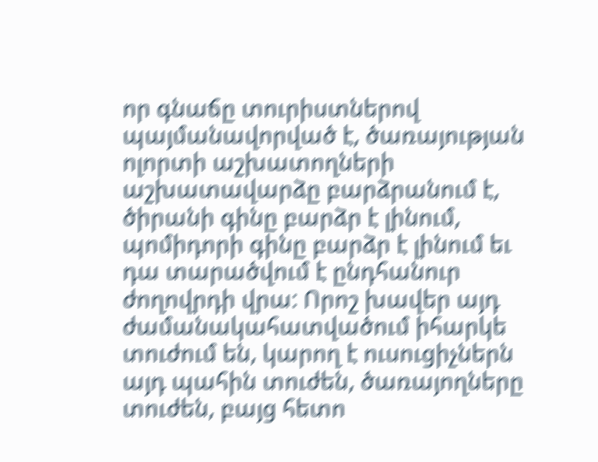որ գնաճը տուրիստներով պայմանավորված է, ծառայության ոլորտի աշխատողների աշխատավարձը բարձրանում է, ծիրանի գինը բարձր է լինում, պոմիդորի գինը բարձր է լինում եւ դա տարածվում է ընդհանուր ժողովրդի վրա: Որոշ խավեր այդ ժամանակահատվածում իհարկե տուժում են, կարող է ուսուցիչներն այդ պահին տուժեն, ծառայողները տուժեն, բայց հետո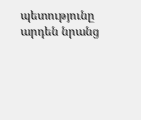պետությունը արդեն նրանց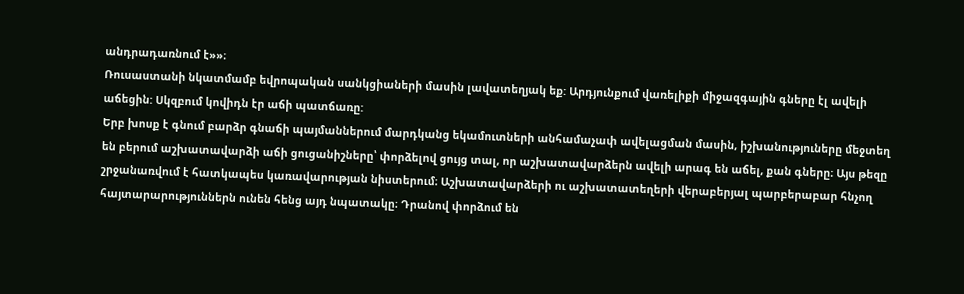անդրադառնում է»»։
Ռուսաստանի նկատմամբ եվրոպական սանկցիաների մասին լավատեղյակ եք: Արդյունքում վառելիքի միջազգային գները էլ ավելի աճեցին: Սկզբում կովիդն էր աճի պատճառը:
Երբ խոսք է գնում բարձր գնաճի պայմաններում մարդկանց եկամուտների անհամաչափ ավելացման մասին, իշխանություները մեջտեղ են բերում աշխատավարձի աճի ցուցանիշները՝ փորձելով ցույց տալ, որ աշխատավարձերն ավելի արագ են աճել, քան գները։ Այս թեզը շրջանառվում է հատկապես կառավարության նիստերում։ Աշխատավարձերի ու աշխատատեղերի վերաբերյալ պարբերաբար հնչող հայտարարություններն ունեն հենց այդ նպատակը։ Դրանով փորձում են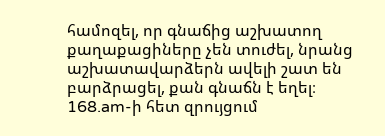համոզել, որ գնաճից աշխատող քաղաքացիները չեն տուժել, նրանց աշխատավարձերն ավելի շատ են բարձրացել, քան գնաճն է եղել։
168.am-ի հետ զրույցում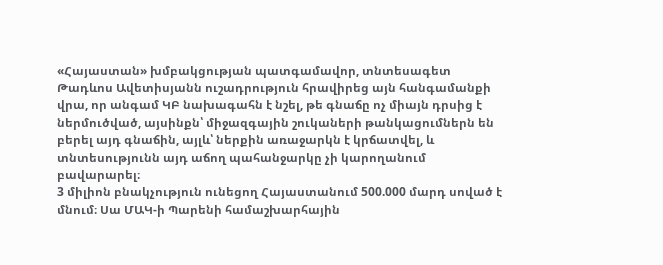«Հայաստան» խմբակցության պատգամավոր, տնտեսագետ Թադևոս Ավետիսյանն ուշադրություն հրավիրեց այն հանգամանքի վրա, որ անգամ ԿԲ նախագահն է նշել, թե գնաճը ոչ միայն դրսից է ներմուծված, այսինքն՝ միջազգային շուկաների թանկացումներն են բերել այդ գնաճին, այլև՝ ներքին առաջարկն է կրճատվել, և տնտեսությունն այդ աճող պահանջարկը չի կարողանում բավարարել։
3 միլիոն բնակչություն ունեցող Հայաստանում 500.000 մարդ սոված է մնում։ Սա ՄԱԿ-ի Պարենի համաշխարհային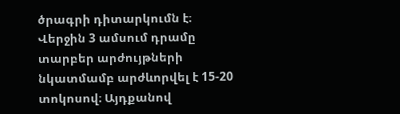ծրագրի դիտարկումն է։
Վերջին 3 ամսում դրամը տարբեր արժույթների նկատմամբ արժևորվել է 15-20 տոկոսով։ Այդքանով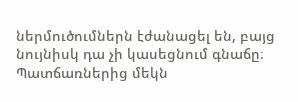ներմուծումներն էժանացել են, բայց նույնիսկ դա չի կասեցնում գնաճը։ Պատճառներից մեկն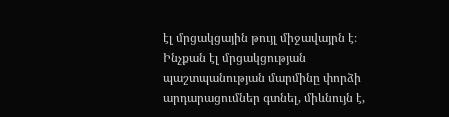էլ մրցակցային թույլ միջավայրն է։ Ինչքան էլ մրցակցության պաշտպանության մարմինը փորձի արդարացումներ գտնել, միևնույն է,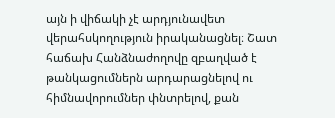այն ի վիճակի չէ արդյունավետ վերահսկողություն իրականացնել։ Շատ հաճախ Հանձնաժողովը զբաղված է թանկացումներն արդարացնելով ու հիմնավորումներ փնտրելով, քան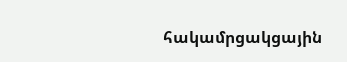հակամրցակցային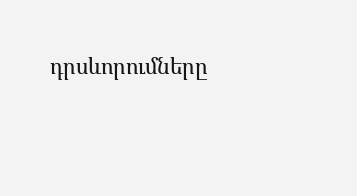դրսևորումները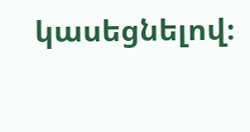կասեցնելով։